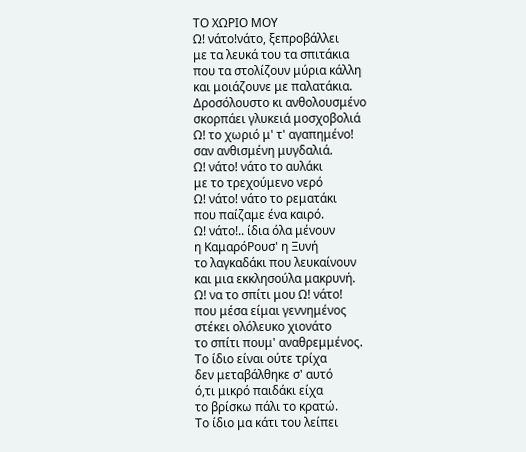ΤΟ ΧΩΡΙΟ ΜΟΥ
Ω! νάτο!νάτο, ξεπροβάλλει
με τα λευκά του τα σπιτάκια
που τα στολίζουν μύρια κάλλη
και μοιάζουνε με παλατάκια.
Δροσόλουστο κι ανθολουσμένο
σκορπάει γλυκειά μοσχοβολιά
Ω! το χωριό μ' τ' αγαπημένο!
σαν ανθισμένη μυγδαλιά.
Ω! νάτο! νάτο το αυλάκι
με το τρεχούμενο νερό
Ω! νάτο! νάτο το ρεματάκι
που παίζαμε ένα καιρό.
Ω! νάτο!.. ίδια όλα μένουν
η ΚαμαρόΡουσ' η Ξυνή
το λαγκαδάκι που λευκαίνουν
και μια εκκλησούλα μακρυνή.
Ω! να το σπίτι μου Ω! νάτο!
που μέσα είμαι γεννημένος
στέκει ολόλευκο χιονάτο
το σπίτι πουμ' αναθρεμμένος.
Το ίδιο είναι ούτε τρίχα
δεν μεταβάλθηκε σ' αυτό
ό,τι μικρό παιδάκι είχα
το βρίσκω πάλι το κρατώ.
Το ίδιο μα κάτι του λείπει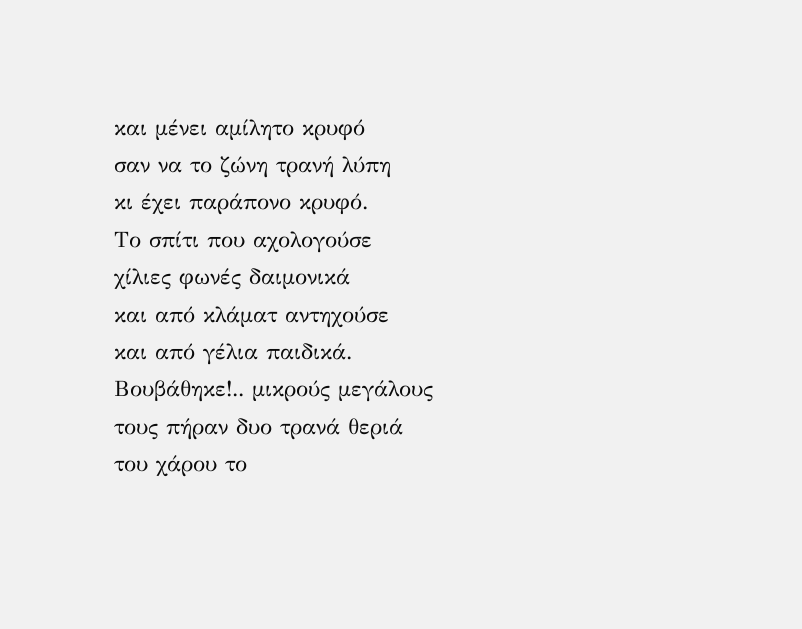και μένει αμίλητο κρυφό
σαν να το ζώνη τρανή λύπη
κι έχει παράπονο κρυφό.
Το σπίτι που αχολογούσε
χίλιες φωνές δαιμονικά
και από κλάματ αντηχούσε
και από γέλια παιδικά.
Βουβάθηκε!.. μικρούς μεγάλους
τους πήραν δυο τρανά θεριά
του χάρου το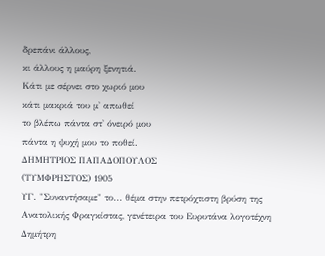δρεπάνι άλλους,
κι άλλους η μαύρη ξενητιά.
Κάτι με σέρνει στο χωριό μου
κάτι μακριά του μ' απωθεί
το βλέπω πάντα στ' όνειρό μου
πάντα η ψυχή μου το ποθεί.
ΔΗΜΗΤΡΙΟΣ ΠΑΠΑΔΟΠΟΥΛΟΣ
(ΤΥΜΦΡΗΣΤΟΣ) 1905
ΥΓ. "Συναντήσαμε" το... θέμα στην πετρόχτιστη βρύση της Ανατολικής Φραγκίστας, γενέτειρα του Ευρυτάνα λογοτέχνη Δημήτρη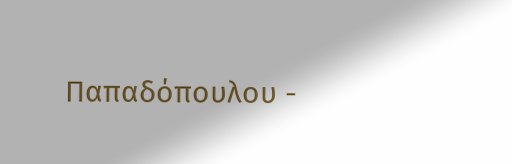Παπαδόπουλου -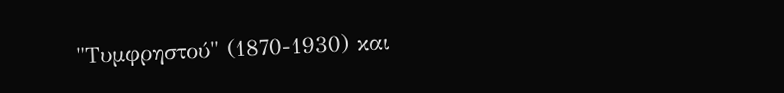"Τυμφρηστού" (1870-1930) και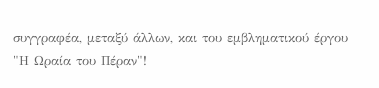συγγραφέα, μεταξύ άλλων, και του εμβληματικού έργου "Η Ωραία του Πέραν"!